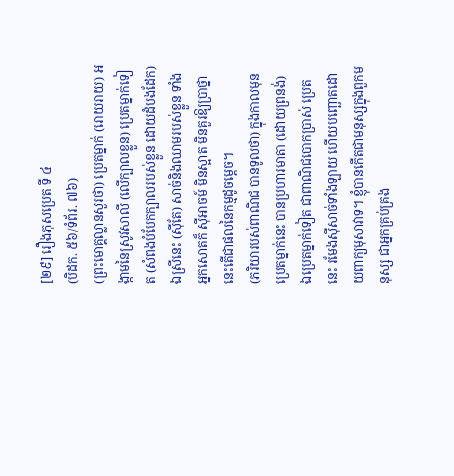[២៩] រឿងភុសប្រេត ទី ៤
(បិដក. ៥៦/ទំព័រ. ៧៦)
(ព្រះមោគ្គល្លានសួរថា) ប្រេតម្នាក់ (រោយរាយ) អង្កាមនៃស្រូវសាលី (លើក្បាលខ្លួន) ប្រេតម្នាក់ទៀត (សំពងបំបែកក្បាលរបស់ខ្លួន ដោយដំបងដែក) ឯស្រីនេះ (ស៊ីតែ) សាច់និងឈាមរបស់ខ្លួន ទាំងអ្នកសោតក៏ ស៊ីអាចម៍ មិនស្អាត មិនគួរឱ្យប្រាថ្នា នេះតើជាផលនៃកម្មដូចម្តេច។
(ភរិយារបស់ពាណិជ បានទូលថា) ក្នុងកាលមុន ប្រេតម្នាក់នេះ បានប្រហារមាតា (ដោយព្រនង់) ឯប្រេតម្នាក់ទៀត ជាពាណិជបោកប្រាស់ ប្រេតនេះ រមែងស៊ីសាច់ទាំងឡាយ ហើយបញ្ឆោតដោយពាក្យមុសាវាទ។ ខ្ញុំបានកើតជាមនុស្សក្នុងពួកមនុស្ស ជាអ្នកគ្រប់គ្រង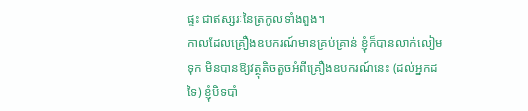ផ្ទះ ជាឥស្សរៈនៃត្រកូលទាំងពួង។
កាលដែលគ្រឿងឧបករណ៍មានគ្រប់គ្រាន់ ខ្ញុំក៏បានលាក់លៀមទុក មិនបានឱ្យវត្ថុតិចតួចអំពីគ្រឿងឧបករណ៍នេះ (ដល់អ្នកដទៃ) ខ្ញុំបិទបាំ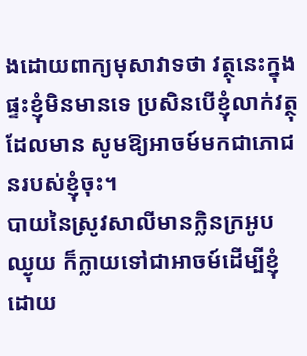ងដោយពាក្យមុសាវាទថា វត្ថុនេះក្នុងផ្ទះខ្ញុំមិនមានទេ ប្រសិនបើខ្ញុំលាក់វត្ថុដែលមាន សូមឱ្យអាចម៍មកជាភោជនរបស់ខ្ញុំចុះ។
បាយនៃស្រូវសាលីមានក្លិនក្រអូបឈ្ងុយ ក៏ក្លាយទៅជាអាចម៍ដើម្បីខ្ញុំ ដោយ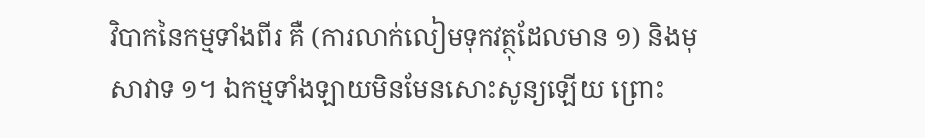វិបាកនៃកម្មទាំងពីរ គឺ (ការលាក់លៀមទុកវត្ថុដែលមាន ១) និងមុសាវាទ ១។ ឯកម្មទាំងឡាយមិនមែនសោះសូន្យឡើយ ព្រោះ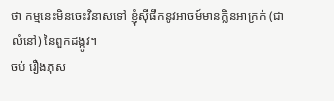ថា កម្មនេះមិនចេះវិនាសទៅ ខ្ញុំស៊ីផឹកនូវអាចម៍មានក្លិនអាក្រក់ (ជាលំនៅ) នៃពួកដង្កូវ។
ចប់ រឿងភុស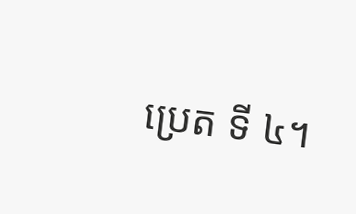ប្រេត ទី ៤។